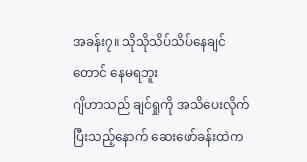အခန်း၇။ သိုသိုသိပ်သိပ်နေချင်တောင် နေမရဘူး
ဂျိဟာသည် ချင်ရှုကို အသိပေးလိုက်ပြီးသည့်နောက် ဆေးဖော်ခန်းထဲက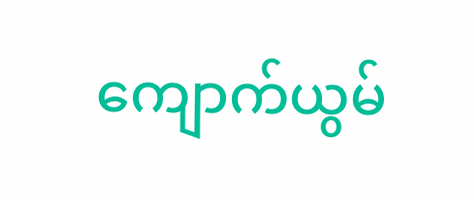ကျောက်ယွမ်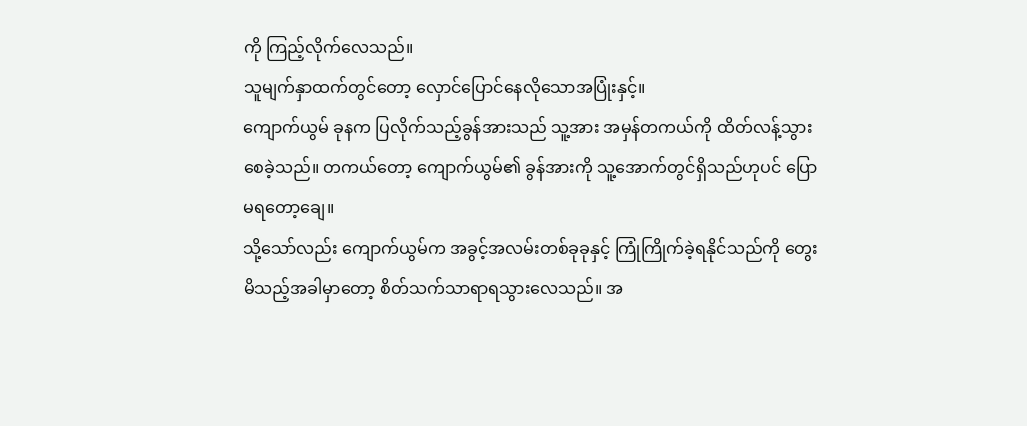ကို ကြည့်လိုက်လေသည်။
သူမျက်နှာထက်တွင်တော့ လှောင်ပြောင်နေလိုသောအပြုံးနှင့်။
ကျောက်ယွမ် ခုနက ပြလိုက်သည့်ခွန်အားသည် သူ့အား အမှန်တကယ်ကို ထိတ်လန့်သွားစေခဲ့သည်။ တကယ်တော့ ကျောက်ယွမ်၏ ခွန်အားကို သူ့အောက်တွင်ရှိသည်ဟုပင် ပြောမရတော့ချေ။
သို့သော်လည်း ကျောက်ယွမ်က အခွင့်အလမ်းတစ်ခုခုနှင့် ကြုံကြိုက်ခဲ့ရနိုင်သည်ကို တွေးမိသည့်အခါမှာတော့ စိတ်သက်သာရာရသွားလေသည်။ အ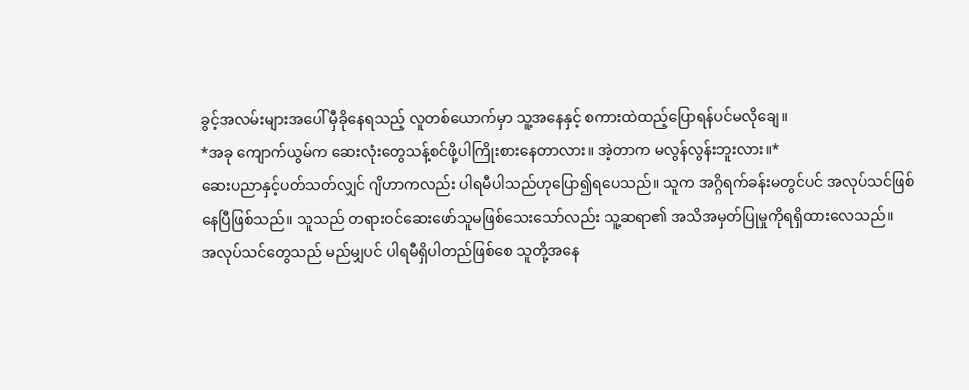ခွင့်အလမ်းများအပေါ် မှီခိုနေရသည့် လူတစ်ယောက်မှာ သူ့အနေနှင့် စကားထဲထည့်ပြောရန်ပင်မလိုချေ။
*အခု ကျောက်ယွမ်က ဆေးလုံးတွေသန့်စင်ဖို့ပါကြိုးစားနေတာလား။ အဲ့တာက မလွန်လွန်းဘူးလား။*
ဆေးပညာနှင့်ပတ်သတ်လျှင် ဂျိဟာကလည်း ပါရမီပါသည်ဟုပြော၍ရပေသည်။ သူက အဂ္ဂိရက်ခန်းမတွင်ပင် အလုပ်သင်ဖြစ်နေပြီဖြစ်သည်။ သူသည် တရားဝင်ဆေးဖော်သူမဖြစ်သေးသော်လည်း သူ့ဆရာ၏ အသိအမှတ်ပြုမှုကိုရရှိထားလေသည်။
အလုပ်သင်တွေသည် မည်မျှပင် ပါရမီရှိပါတည်ဖြစ်စေ သူတို့အနေ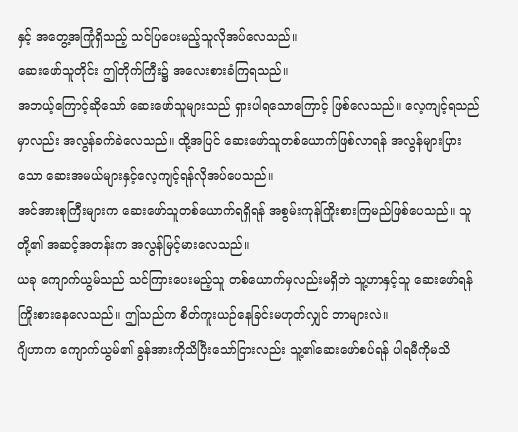နှင့် အတွေ့အကြုံရှိသည့် သင်ပြပေးမည့်သူလိုအပ်လေသည်။
ဆေးဖော်သူတိုင်း ဤတိုက်ကြီး၌ အလေးစားခံကြရသည်။
အဘယ့်ကြောင့်ဆိုသော် ဆေးဖော်သူများသည် ရှားပါရသောကြောင့် ဖြစ်လေသည်။ လေ့ကျင့်ရသည်မှာလည်း အလွန်ခက်ခဲလေသည်။ ထို့အပြင် ဆေးဖော်သူတစ်ယောက်ဖြစ်လာရန် အလွန်များပြားသော ဆေးအမယ်များနှင့်လေ့ကျင့်ရန်လိုအပ်ပေသည်။
အင်အားစုကြီးများက ဆေးဖော်သူတစ်ယောက်ရရှိရန် အစွမ်းကုန်ကြိုးစားကြမည်ဖြစ်ပေသည်။ သူတို့၏ အဆင့်အတန်းက အလွန်မြင့်မားလေသည်။
ယခု ကျောက်ယွမ်သည် သင်ကြားပေးမည့်သူ တစ်ယောက်မှလည်းမရှိဘဲ သူ့ဟာနှင့်သူ ဆေးဖော်ရန်ကြိုးစားနေလေသည်။ ဤသည်က စိတ်ကူးယဉ်နေခြင်းမဟုတ်လျှင် ဘာများလဲ။
ဂျိဟာက ကျောက်ယွမ်၏ ခွန်အားကိုသိပြီးသော်ငြားလည်း သူ့၏ဆေးဖော်စပ်ရန် ပါရမီကိုမသိ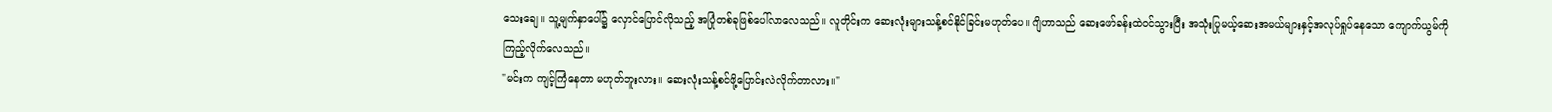သေးချေ။ သူ့မျက်နှာပေါ်၌ လှောင်ပြောင်လိုသည့် အပြုံတစ်ခုဖြစ်ပေါ်လာလေသည်။ လူတိုင်းက ဆေးလုံးများသန့်စင်နိုင်ခြင်းမဟုတ်ပေ။ ဂျိဟာသည် ဆေးဖော်ခန်းထဲဝင်သွားပြီး အသုံးပြုမယ့်ဆေးအမယ်များနှင့်အလုပ်ရှုပ်နေသော ကျောက်ယွမ်ကို ကြည့်လိုက်လေသည်။
"မင်းက ကျင့်ကြံနေတာ မဟုတ်ဘူးလား။ ဆေးလုံးသန့်စင်ဖို့ပြောင်းလဲလိုက်တာလား။"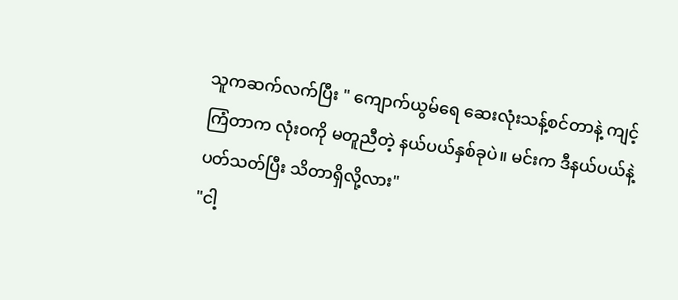သူကဆက်လက်ပြီး " ကျောက်ယွမ်ရေ ဆေးလုံးသန့်စင်တာနဲ့ ကျင့်ကြံတာက လုံးဝကို မတူညီတဲ့ နယ်ပယ်နှစ်ခုပဲ။ မင်းက ဒီနယ်ပယ်နဲ့ ပတ်သတ်ပြီး သိတာရှိလို့လား"
"ငါ့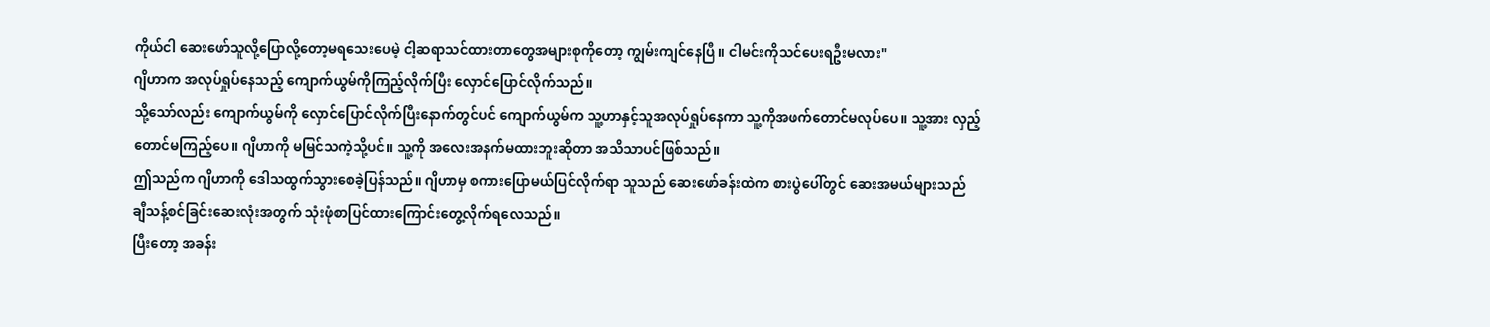ကိုယ်ငါ ဆေးဖော်သူလို့ပြောလို့တော့မရသေးပေမဲ့ ငါ့ဆရာသင်ထားတာတွေအများစုကိုတော့ ကျွမ်းကျင်နေပြီ။ ငါမင်းကိုသင်ပေးရဦးမလား"
ဂျိဟာက အလုပ်ရှုပ်နေသည့် ကျောက်ယွမ်ကိုကြည့်လိုက်ပြီး လှောင်ပြောင်လိုက်သည်။
သို့သော်လည်း ကျောက်ယွမ်ကို လှောင်ပြောင်လိုက်ပြီးနောက်တွင်ပင် ကျောက်ယွမ်က သူ့ဟာနှင့်သူအလုပ်ရှုပ်နေကာ သူ့ကိုအဖက်တောင်မလုပ်ပေ။ သူ့အား လှည့်တောင်မကြည့်ပေ။ ဂျိဟာကို မမြင်သကဲ့သို့ပင်။ သူ့ကို အလေးအနက်မထားဘူးဆိုတာ အသိသာပင်ဖြစ်သည်။
ဤသည်က ဂျိဟာကို ဒေါသထွက်သွားစေခဲ့ပြန်သည်။ ဂျိဟာမှ စကားပြောမယ်ပြင်လိုက်ရာ သူသည် ဆေးဖော်ခန်းထဲက စားပွဲပေါ်တွင် ဆေးအမယ်များသည် ချီသန့်စင်ခြင်းဆေးလုံးအတွက် သုံးဖုံစာပြင်ထားကြောင်းတွေ့လိုက်ရလေသည်။
ပြီးတော့ အခန်း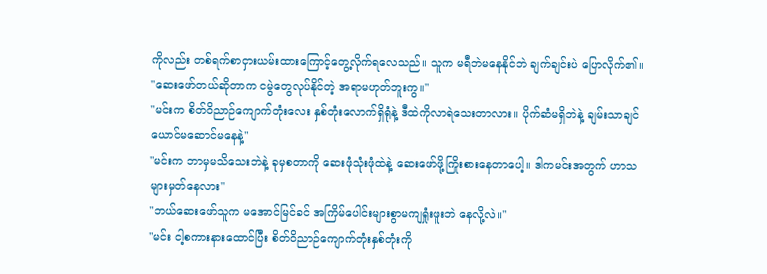ကိုလည်း တစ်ရက်စာငှားယမ်းထားကြောင့်တွေ့လိုက်ရလေသည်။ သူက မရီဘဲမနေနိုင်ဘဲ ချက်ချင်းပဲ ပြောလိုက်၏။
"ဆေးဖော်တယ်ဆိုတာက ငမွဲတွေလုပ်နိုင်တဲ့ အရာမဟုတ်ဘူးကွ။"
"မင်းက စိတ်ဝိညာဉ်ကျောက်တုံးလေး နှစ်တုံးလောက်ရှိရုံနဲ့ ဒီထဲကိုလာရဲသေးတာလား။ ပိုက်ဆံမရှိဘဲနဲ့ ချမ်းသာချင်ယောင်မဆောင်မနေနဲ့"
"မင်းက ဘာမှမသိသေးဘဲနဲ့ ခုမှစတာကို ဆေးဖုံသုံးဖုံထဲနဲ့ ဆေးဖော်ဖို့ကြိုးစားနေတာပေါ့။ ဒါကမင်းအတွက် ဟာသများမှတ်နေလား"
"ဘယ်ဆေးဖော်သူက မအောင်မြင်ခင် အကြိမ်ပေါင်းများစွာမကျရှုံးဖူးဘဲ နေလို့လဲ။"
"မင်း ငါ့စကားနားထောင်ပြီး စိတ်ဝိညာဉ်ကျောက်တုံးနှစ်တုံးကို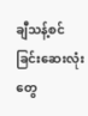ချီသန့်စင်ခြင်းဆေးလုံးတွေ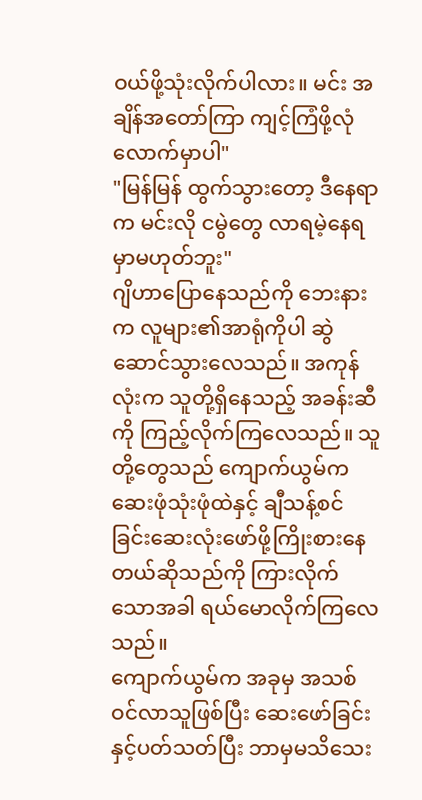ဝယ်ဖို့သုံးလိုက်ပါလား။ မင်း အချိန်အတော်ကြာ ကျင့်ကြံဖို့လုံလောက်မှာပါ"
"မြန်မြန် ထွက်သွားတော့ ဒီနေရာက မင်းလို ငမွဲတွေ လာရမဲ့နေရမှာမဟုတ်ဘူး"
ဂျိဟာပြောနေသည်ကို ဘေးနားက လူများ၏အာရုံကိုပါ ဆွဲဆောင်သွားလေသည်။ အကုန်လုံးက သူတို့ရှိနေသည့် အခန်းဆီကို ကြည့်လိုက်ကြလေသည်။ သူတို့တွေသည် ကျောက်ယွမ်က ဆေးဖုံသုံးဖုံထဲနှင့် ချီသန့်စင်ခြင်းဆေးလုံးဖော်ဖို့ကြိုးစားနေတယ်ဆိုသည်ကို ကြားလိုက်သောအခါ ရယ်မောလိုက်ကြလေသည်။
ကျောက်ယွမ်က အခုမှ အသစ်ဝင်လာသူဖြစ်ပြီး ဆေးဖော်ခြင်းနှင့်ပတ်သတ်ပြီး ဘာမှမသိသေး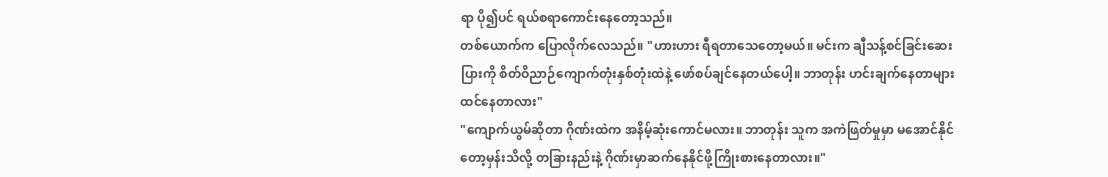ရာ ပို၍ပင် ရယ်စရာကောင်းနေတော့သည်။
တစ်ယောက်က ပြောလိုက်လေသည်။ "ဟားဟား ရီရတာသေတော့မယ်။ မင်းက ချီသန့်စင်ခြင်းဆေးပြားကို စိတ်ဝိညာဉ်ကျောက်တုံးနှစ်တုံးထဲနဲ့ ဖော်စပ်ချင်နေတယ်ပေါ့။ ဘာတုန်း ဟင်းချက်နေတာများထင်နေတာလား"
"ကျောက်ယွမ်ဆိုတာ ဂိုဏ်းထဲက အနိမ့်ဆုံးကောင်မလား။ ဘာတုန်း သူက အကဲဖြတ်မှုမှာ မအောင်နိုင်တော့မှန်းသိလို့ တခြားနည်းနဲ့ ဂိုဏ်းမှာဆက်နေနိုင်ဖို့ကြိုးစားနေတာလား။"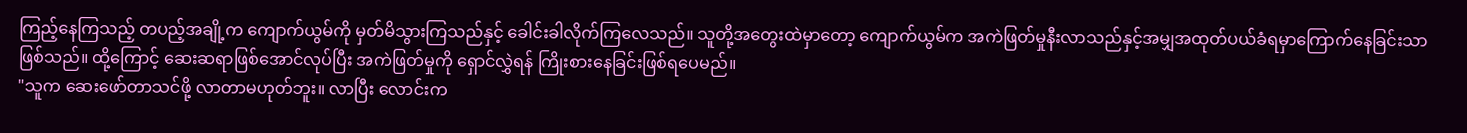ကြည့်နေကြသည့် တပည့်အချို့က ကျောက်ယွမ်ကို မှတ်မိသွားကြသည်နှင့် ခေါင်းခါလိုက်ကြလေသည်။ သူတို့အတွေးထဲမှာတော့ ကျောက်ယွမ်က အကဲဖြတ်မှုနီးလာသည်နှင့်အမျှအထုတ်ပယ်ခံရမှာကြောက်နေခြင်းသာဖြစ်သည်။ ထို့ကြောင့် ဆေးဆရာဖြစ်အောင်လုပ်ပြီး အကဲဖြတ်မှုကို ရှောင်လွှဲရန် ကြိုးစားနေခြင်းဖြစ်ရပေမည်။
"သူက ဆေးဖော်တာသင်ဖို့ လာတာမဟုတ်ဘူး။ လာပြီး လောင်းက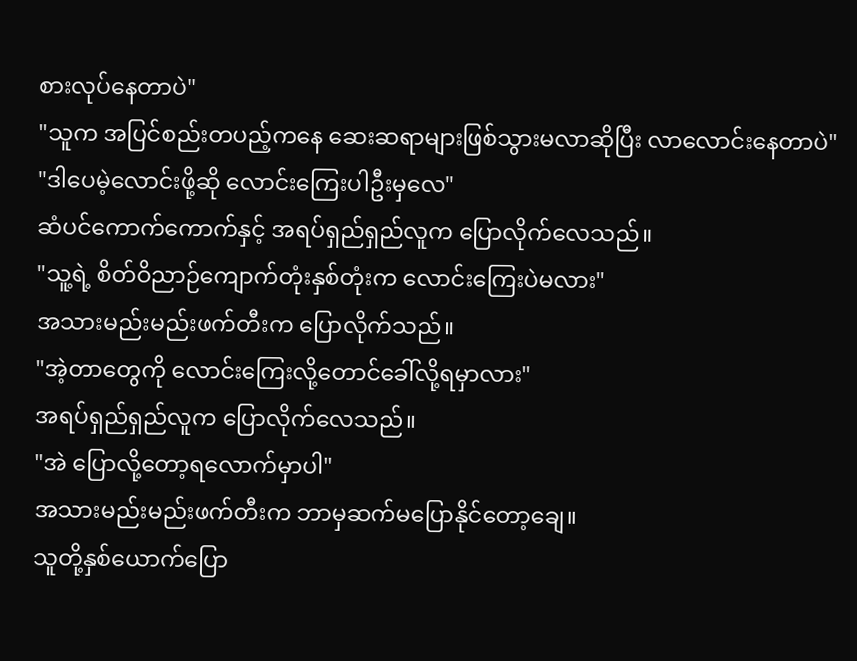စားလုပ်နေတာပဲ"
"သူက အပြင်စည်းတပည့်ကနေ ဆေးဆရာများဖြစ်သွားမလာဆိုပြီး လာလောင်းနေတာပဲ"
"ဒါပေမဲ့လောင်းဖို့ဆို လောင်းကြေးပါဦးမှလေ"
ဆံပင်ကောက်ကောက်နှင့် အရပ်ရှည်ရှည်လူက ပြောလိုက်လေသည်။
"သူ့ရဲ့ စိတ်ဝိညာဉ်ကျောက်တုံးနှစ်တုံးက လောင်းကြေးပဲမလား"
အသားမည်းမည်းဖက်တီးက ပြောလိုက်သည်။
"အဲ့တာတွေကို လောင်းကြေးလို့တောင်ခေါ်လို့ရမှာလား"
အရပ်ရှည်ရှည်လူက ပြောလိုက်လေသည်။
"အဲ ပြောလို့တော့ရလောက်မှာပါ"
အသားမည်းမည်းဖက်တီးက ဘာမှဆက်မပြောနိုင်တော့ချေ။
သူတို့နှစ်ယောက်ပြော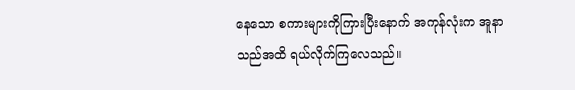နေသော စကားများကိုကြားပြီးနောက် အကုန်လုံးက အူနာသည်အထိ ရယ်လိုက်ကြလေသည်။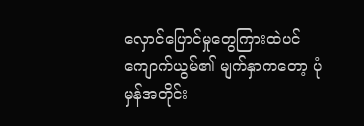လှောင်ပြောင်မှုတွေကြားထဲပင် ကျောက်ယွမ်၏ မျက်နှာကတော့ ပုံမှန်အတိုင်း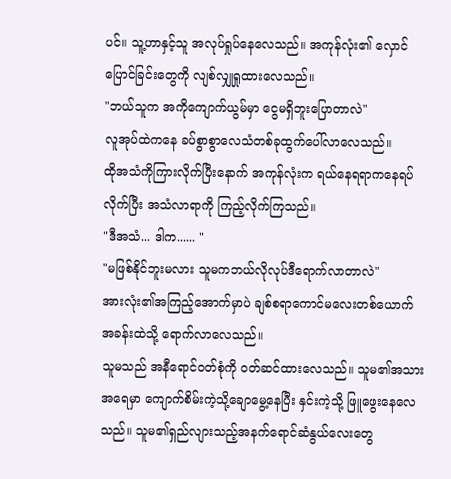ပင်။ သူ့ဟာနှင့်သူ အလုပ်ရှုပ်နေလေသည်။ အကုန်လုံး၏ လှောင်ပြောင်ခြင်းတွေကို လျစ်လျှုရှုထားလေသည်။
"ဘယ်သူက အကိုကျောက်ယွမ်မှာ ငွေမရှိဘူးပြောတာလဲ"
လူအုပ်ထဲကနေ ခပ်စွာစွာလေသံတစ်ခုထွက်ပေါ်လာလေသည်။
ထိုအသံကိုကြားလိုက်ပြီးနောက် အကုန်လုံးက ရယ်နေရရာကနေရပ်လိုက်ပြီး အသံလာရာကို ကြည့်လိုက်ကြသည်။
"ဒီအသံ... ဒါက...... "
"မဖြစ်နိုင်ဘူးမလား သူမကဘယ်လိုလုပ်ဒီရောက်လာတာလဲ"
အားလုံး၏အကြည့်အောက်မှာပဲ ချစ်စရာကောင်မလေးတစ်ယောက် အခန်းထဲသို့ ရောက်လာလေသည်။
သူမသည် အနီရောင်ဝတ်စုံကို ဝတ်ဆင်ထားလေသည်။ သူမ၏အသားအရေမှာ ကျောက်စိမ်းကဲ့သို့ချောမွေ့နေပြီး နှင်းကဲ့သို့ ဖြူဖွေးနေလေသည်။ သူမ၏ရှည်လျားသည့်အနက်ရောင်ဆံနွယ်လေးတွေ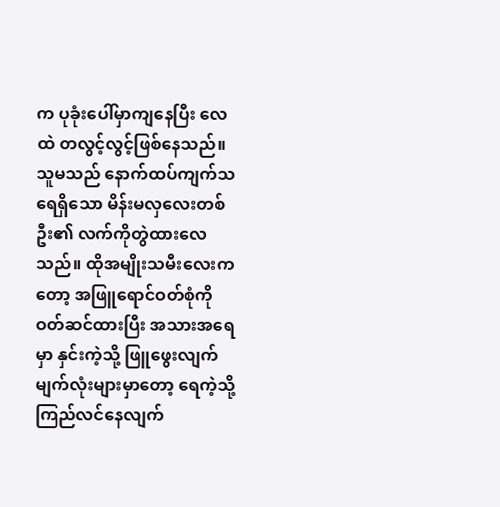က ပုခုံးပေါ်မှာကျနေပြီး လေထဲ တလွင့်လွင့်ဖြစ်နေသည်။
သူမသည် နောက်ထပ်ကျက်သရေရှိသော မိန်းမလှလေးတစ်ဦး၏ လက်ကိုတွဲထားလေသည်။ ထိုအမျိုးသမီးလေးကတော့ အဖြူရောင်ဝတ်စုံကို ဝတ်ဆင်ထားပြီး အသားအရေမှာ နှင်းကဲ့သို့ ဖြူဖွေးလျက် မျက်လုံးများမှာတော့ ရေကဲ့သို့ ကြည်လင်နေလျက်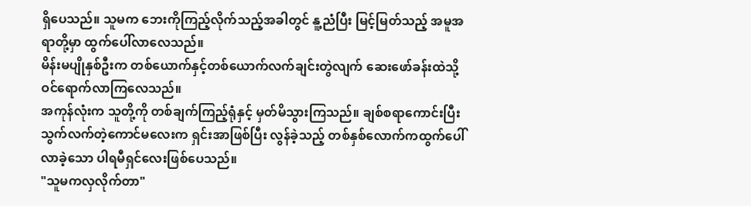ရှိပေသည်။ သူမက ဘေးကိုကြည့်လိုက်သည့်အခါတွင် နူ့ညံပြီး မြင့်မြတ်သည့် အမူအရာတို့မှာ ထွက်ပေါ်လာလေသည်။
မိန်းမပျိုနှစ်ဦးက တစ်ယောက်နှင့်တစ်ယောက်လက်ချင်းတွဲလျက် ဆေးဖော်ခန်းထဲသို့ ဝင်ရောက်လာကြလေသည်။
အကုန်လုံးက သူတို့ကို တစ်ချက်ကြည့်ရုံနှင့် မှတ်မိသွားကြသည်။ ချစ်စရာကောင်းပြီး သွက်လက်တဲ့ကောင်မလေးက ရှင်းအာဖြစ်ပြီး လွန်ခဲ့သည့် တစ်နှစ်လောက်ကထွက်ပေါ်လာခဲ့သော ပါရမီရှင်လေးဖြစ်ပေသည်။
"သူမကလှလိုက်တာ"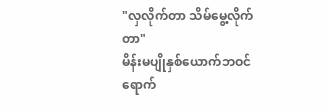"လှလိုက်တာ သိမ်မွေ့လိုက်တာ"
မိန်းမပျိုနှစ်ယောက်ဘဝင်ရောက်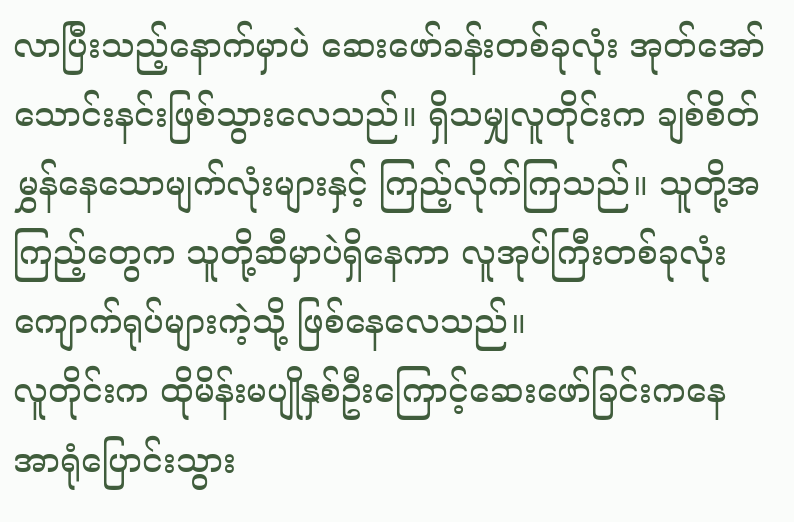လာပြီးသည့်နောက်မှာပဲ ဆေးဖော်ခန်းတစ်ခုလုံး အုတ်အော်သောင်းနင်းဖြစ်သွားလေသည်။ ရှိသမျှလူတိုင်းက ချစ်စိတ်မွှန်နေသောမျက်လုံးများနှင့် ကြည့်လိုက်ကြသည်။ သူတို့အကြည့်တွေက သူတို့ဆီမှာပဲရှိနေကာ လူအုပ်ကြီးတစ်ခုလုံးကျောက်ရုပ်များကဲ့သို့ ဖြစ်နေလေသည်။
လူတိုင်းက ထိုမိန်းမပျိုနှစ်ဦးကြောင့်ဆေးဖော်ခြင်းကနေ အာရုံပြောင်းသွား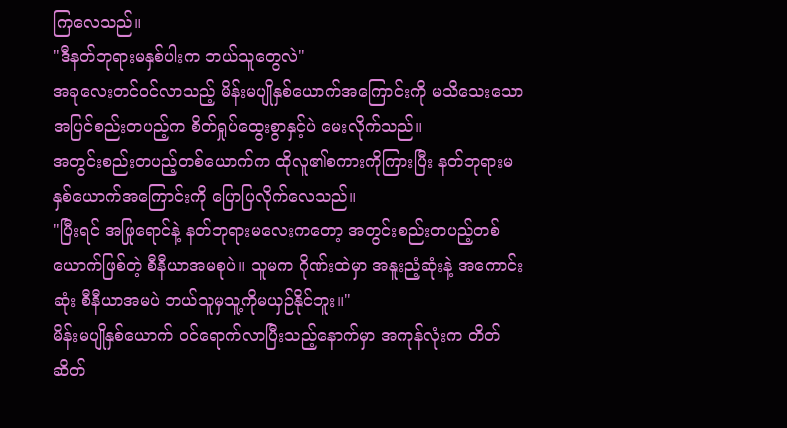ကြလေသည်။
"ဒီနတ်ဘုရားမနှစ်ပါးက ဘယ်သူတွေလဲ"
အခုလေးတင်ဝင်လာသည့် မိန်းမပျိုနှစ်ယောက်အကြောင်းကို မသိသေးသော အပြင်စည်းတပည့်က စိတ်ရှုပ်ထွေးစွာနှင့်ပဲ မေးလိုက်သည်။
အတွင်းစည်းတပည့်တစ်ယောက်က ထိုလူ၏စကားကိုကြားပြီး နတ်ဘုရားမနှစ်ယောက်အကြောင်းကို ပြောပြလိုက်လေသည်။
"ပြီးရင် အဖြုရောင်နဲ့ နတ်ဘုရားမလေးကတော့ အတွင်းစည်းတပည့်တစ်ယောက်ဖြစ်တဲ့ စီနီယာအမစုပဲ။ သူမက ဂိုဏ်းထဲမှာ အနူးညံ့ဆုံးနဲ့ အကောင်းဆုံး စီနီယာအမပဲ ဘယ်သူမှသူ့ကိုမယှဉ်နိုင်ဘူး။"
မိန်းမပျိုနှစ်ယောက် ဝင်ရောက်လာပြီးသည့်နောက်မှာ အကုန်လုံးက တိတ်ဆိတ်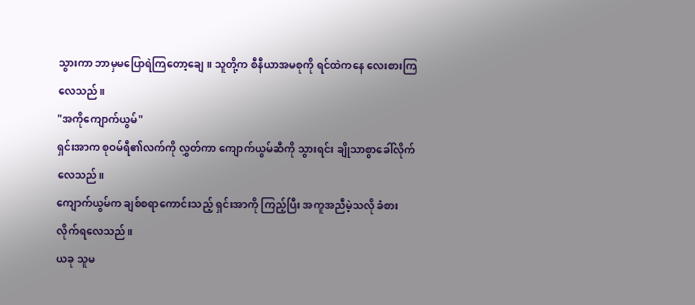သွားကာ ဘာမှမပြောရဲကြတော့ချေ။ သူတို့က စီနီယာအမစုကို ရင်ထဲကနေ လေးစားကြလေသည်။
"အကိုကျောက်ယွမ်"
ရှင်းအာက စုဝမ်ရီ၏လက်ကို လွှတ်ကာ ကျောက်ယွမ်ဆီကို သွားရင်း ချိုသာစွာခေါ်လိုက်လေသည်။
ကျောက်ယွမ်က ချစ်စရာကောင်းသည့် ရှင်းအာကို ကြည့်ပြီး အကူအညီမဲ့သလို ခံစားလိုက်ရလေသည်။
ယခု သူမ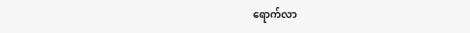ရောက်လာ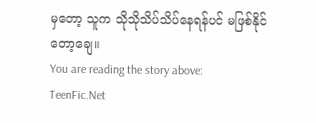မှတော့ သူက သိုသိုသိပ်သိပ်နေရန်ပင် မဖြစ်နိုင်တော့ချေ။
You are reading the story above: TeenFic.Net